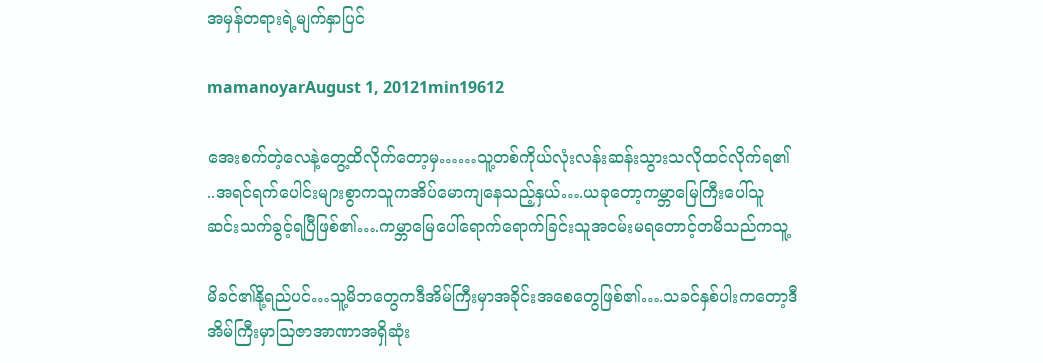အမှန်တရားရဲ့မျက်နှာပြင်

mamanoyarAugust 1, 20121min19612

အေးစက်တဲ့လေနဲ့တွေ့ထိလိုက်တော့မှ……သူ့တစ်ကိုယ်လုံးလန်းဆန်းသွားသလိုထင်လိုက်ရ၏
..အရင်ရက်ပေါင်းများစွာကသူကအိပ်မောကျနေသည့်နှယ်….ယခုတော့ကမ္ဘာမြေကြီးပေါ်သူ
ဆင်းသက်ခွင့်ရပြီဖြစ်၏….ကမ္ဘာမြေပေါ်ရောက်ရောက်ခြင်းသူအငမ်းမရတောင့်တမိသည်ကသူ့

မိခင်၏နို့ရည်ပင်…သူ့မိဘတွေကဒီအိမ်ကြီးမှာအခိုင်းအစေတွေဖြစ်၏….သခင်နှစ်ပါးကတော့ဒီ
အိမ်ကြီးမှာဩဇာအာဏာအရှိဆုံး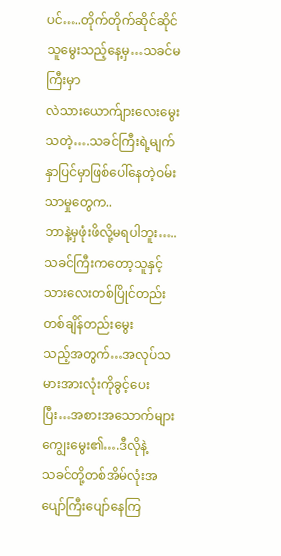ပင်…..တိုက်တိုက်ဆိုင်ဆိုင်သူမွေးသည့်နေ့မှ…သခင်မကြီးမှာ
လဲသားယောက်ျားလေးမွေးသတဲ့….သခင်ကြီးရဲ့မျက်နှာပြင်မှာဖြစ်ပေါ်နေတဲ့ဝမ်းသာမှုတွေက..
ဘာနဲ့မှဖုံးဖိလို့မရပါဘူး…..သခင်ကြီးကတော့သူနှင့်သားလေးတစ်ပြိုင်တည်းတစ်ချိန်တည်းမွေး
သည့်အတွက်…အလုပ်သမားအားလုံးကိုခွင့်ပေးပြီး…အစားအသောက်များကျွေးမွေး၏….ဒီလိုနဲ့
သခင်တို့တစ်အိမ်လုံးအပျော်ကြီးပျော်နေကြ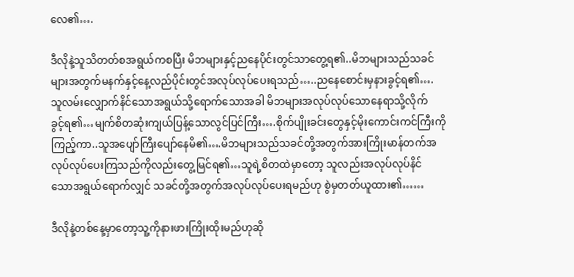လေ၏….

ဒီလိုနဲ့သူသိတတ်စအရွယ်ကစပြီး မိဘများနှင့်ညနေပိုင်းတွင်သာတွေ့ရ၏..မိဘများသည်သခင်
များအတွက်မနက်နှင့်နေ့လည်ပိုင်းတွင်အလုပ်လုပ်ပေးရသည်…..ညနေစောင်းမှနားခွင့်ရ၏….
သူလမ်းလျှောက်နိင်သောအရွယ်သို့ရောက်သောအခါ မိဘများအလုပ်လုပ်သောနေရာသို့လိုက်
ခွင့်ရ၏…မျက်စိတဆုံးကျယ်ပြန့်သောလွင်ပြင်ကြီး….စိုက်ပျိုးခင်းတွေနှင့်မိုးကောင်းကင်ကြီးကို
ကြည့်ကာ..သူအပျော်ကြီးပျော်နေမိ၏….မိဘများသည်သခင်တို့အတွက်အားကြိုးမာန်တက်အ
လုပ်လုပ်ပေးကြသည်ကိုလည်းတွေ့မြင်ရ၏…သူရဲ့စိတထဲမှာတော့ သူလည်းအလုပ်လုပ်နိင်
သောအရွယ်ရောက်လျှင် သခင်တို့အတွက်အလုပ်လုပ်ပေးရမည်ဟု စွဲမှတတ်ယူထား၏……

ဒီလိုနဲ့တစ်နေ့မှာတော့သူ့ကိုနားဖားကြိုးထိုးမည်ဟုဆို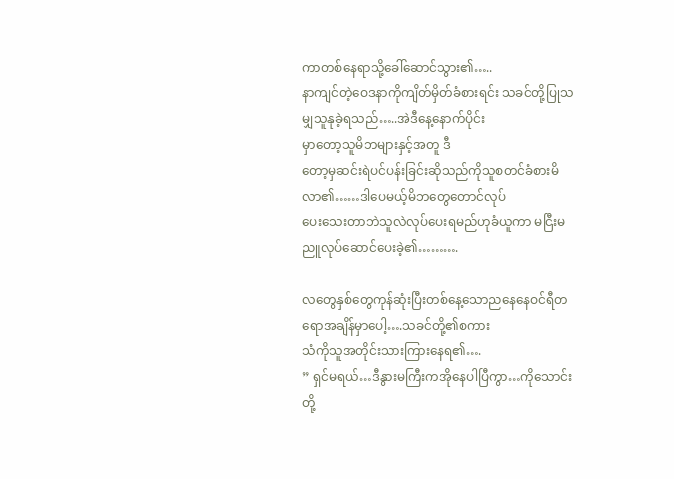ကာတစ်နေရာသို့ခေါ်ဆောင်သွား၏…..
နာကျင်တဲ့ဝေဒနာကိုကျိတ်မှိတ်ခံစားရင်း သခင်တို့ပြုသမျှသူနုခဲ့ရသည်…..အဲဒီနေ့နောက်ပိုင်း
မှာတော့သူမိဘများနှင့်အတူ ဒီ
တော့မှဆင်းရဲပင်ပန်းခြင်းဆိုသည်ကိုသူစတင်ခံစားမိလာ၏……ဒါပေမယ့်မိဘတွေတောင်လုပ်
ပေးသေးတာဘဲသူလဲလုပ်ပေးရမည်ဟုခံယူကာ မငြီးမညူလုပ်ဆောင်ပေးခဲ့၏……….

လတွေနှစ်တွေကုန်ဆုံးပြီးတစ်နေ့သောညနေနေဝင်ရီတရောအချိန်မှာပေါ့….သခင်တို့၏စကား
သံကိုသူအတိုင်းသားကြားနေရ၏….
” ရှင်မရယ်…ဒီနွားမကြီးကအိုနေပါပြီကွာ…ကိုသောင်းတို့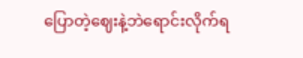ပြောတဲ့ဈေးနဲ့ဘဲရောင်းလိုက်ရ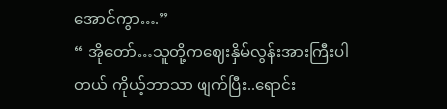အောင်ကွာ….”
“ အိုတော်…သူတို့ကဈေးနှိမ်လွန်းအားကြီးပါတယ် ကိုယ့်ဘာသာ ဖျက်ပြီး..ရောင်း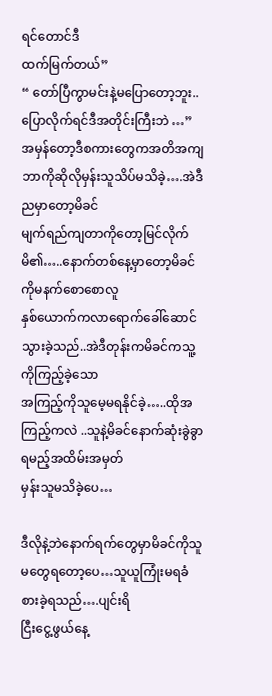ရင်တောင်ဒီ
ထက်မြက်တယ်”
“ တော်ပြီကွာမင်းနဲ့မပြောတော့ဘူး..ပြောလိုက်ရင်ဒီအတိုင်းကြီးဘဲ …”
အမှန်တော့ဒီစကားတွေကအတိအကျဘာကိုဆိုလိုမှန်းသူသိပ်မသိခဲ့….အဲဒီညမှာတော့မိခင်
မျက်ရည်ကျတာကိုတော့မြင်လိုက်မိ၏…..နောက်တစ်နေ့မှာတော့မိခင်ကိုမနက်စောစောလူ
နှစ်ယောက်ကလာရောက်ခေါ်ဆောင်သွားခဲ့သည်..အဲဒီတုန်းကမိခင်ကသူ့ကိုကြည့်ခဲ့သော
အကြည့်ကိုသူမေ့မရနိုင်ခဲ့…..ထိုအကြည့်ကလဲ ..သူနဲ့မိခင်နောက်ဆုံးခွဲခွာရမည့်အထိမ်းအမှတ်
မှန်းသူမသိခဲ့ပေ…

ဒီလိုနဲ့ဘဲနောက်ရက်တွေမှာမိခင်ကိုသူမတွေရတော့ပေ…သူယူကြုံးမရခံစားခဲ့ရသည်….ပျင်းရိ
ငြီးငွေ့ဖွယ်နေ့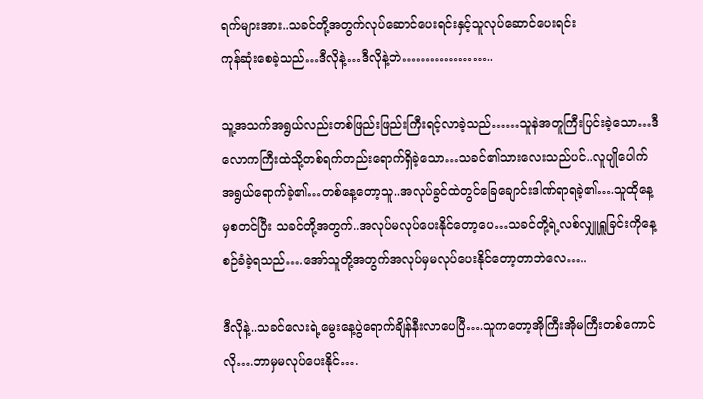ရက်များအား..သခင်တို့အတွက်လုပ်ဆောင်ပေးရင်းနှင့်သူလုပ်ဆောင်ပေးရင်း
ကုန်ဆုံးစေခဲ့သည်…ဒီလိုနဲ့…ဒီလိုနဲ့ဘဲ………………..

သူ့အသက်အရွယ်လည်းတစ်ဖြည်းဖြည်းကြီးရင့်လာခဲ့သည်……သူနဲအတူကြီးပြင်းခဲ့သော…ဒီ
လောကကြီးထဲသို့တစ်ရက်တည်းရောက်ရှိခဲ့သော…သခင်၏သားလေးသည်ပင်..လူပျိုပေါက်
အရွယ်ရောက်ခဲ့၏…တစ်နေ့တော့သူ..အလုပ်ခွင်ထဲတွင်ခြေချောင်းဒါဏ်ရာရခဲ့၏….သူထိုနေ့
မှစတင်ပြီး သခင်တို့အတွက်..အလုပ်မလုပ်ပေးနိုင်တော့ပေ…သခင်တို့ရဲ့လစ်လျှူရှူခြင်းကိုနေ့
စဉ်ခံခဲ့ရသည်….အော်သူတို့အတွက်အလုပ်မှမလုပ်ပေးနိုင်တော့တာဘဲလေ…..

ဒီလိုနဲ့..သခင်လေးရဲ့မွေးနေ့ပွဲရောက်ချိန်နီးလာပေပြီ….သူကတော့အိုကြီးအိုမကြီးတစ်ကောင်
လို….ဘာမှမလုပ်ပေးနိုင်….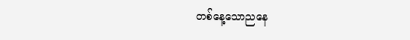တစ်နေ့သောညနေ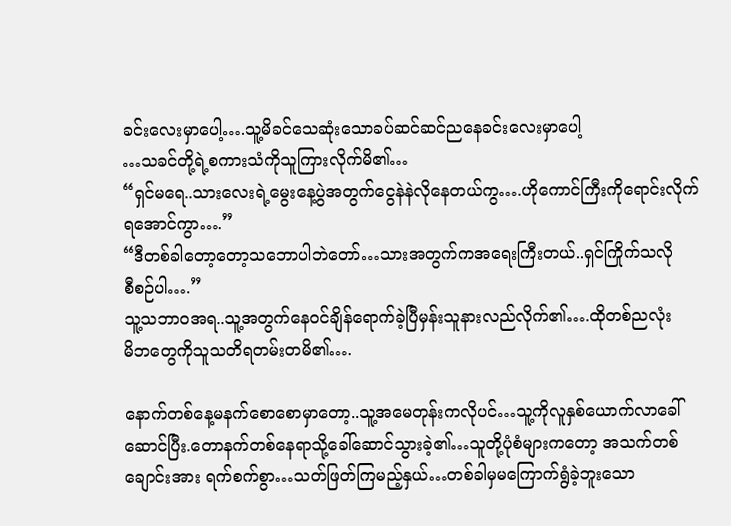ခင်းလေးမှာပေါ့….သူ့မိခင်သေဆုံးသောခပ်ဆင်ဆင်ညနေခင်းလေးမှာပေါ့
…သခင်တို့ရဲ့စကားသံကိုသူကြားလိုက်မိ၏…
“ရှင်မရေ..သားလေးရဲ့မွေးနေ့ပွဲအတွက်ငွေနဲနဲလိုနေတယ်ကွ….ဟိုကောင်ကြီးကိုရောင်းလိုက်
ရအောင်ကွာ….”
“ဒီတစ်ခါတော့တော့သဘောပါဘဲတော်…သားအတွက်ကအရေးကြီးတယ်..ရှင်ကြိုက်သလို
စီစဉ်ပါ….”
သူ့သဘာဝအရ..သူ့အတွက်နေဝင်ချိန်ရောက်ခဲ့ပြီမှန်းသူနားလည်လိုက်၏….ထိုတစ်ညလုံး
မိဘတွေကိုသူသတိရတမ်းတမိ၏….

နောက်တစ်နေ့မနက်စောစောမှာတော့..သူ့အမေတုန်းကလိုပင်…သူ့ကိုလူနှစ်ယောက်လာခေါ်
ဆောင်ပြီး.တောနက်တစ်နေရာသို့ခေါ်ဆောင်သွားခဲ့၏…သူတို့ပုံစံများကတော့ အသက်တစ်
ချောင်းအား ရက်စက်စွာ…သတ်ဖြတ်ကြမည့်နှယ်…တစ်ခါမှမကြောက်ရွံခဲ့ဘူးသော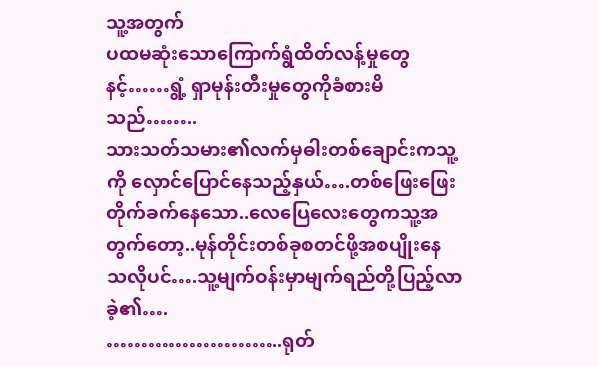သူ့အတွက်
ပထမဆုံးသောကြောက်ရွံထိတ်လန့်မှုတွေနင့်……ရွံ့ ရှာမုန်းတီးမှုတွေကိုခံစားမိသည်……..
သားသတ်သမား၏လက်မှဓါးတစ်ချောင်းကသူ့ကို လှောင်ပြောင်နေသည့်နှယ်….တစ်ဖြေးဖြေး
တိုက်ခက်နေသော..လေပြေလေးတွေကသူ့အတွက်တော့..မုန်တိုင်းတစ်ခုစတင်ဖို့အစပျိုးနေ
သလိုပင်….သူ့မျက်ဝန်းမှာမျက်ရည်တို့ပြည့်လာခဲ့၏….
……………………..ရုတ်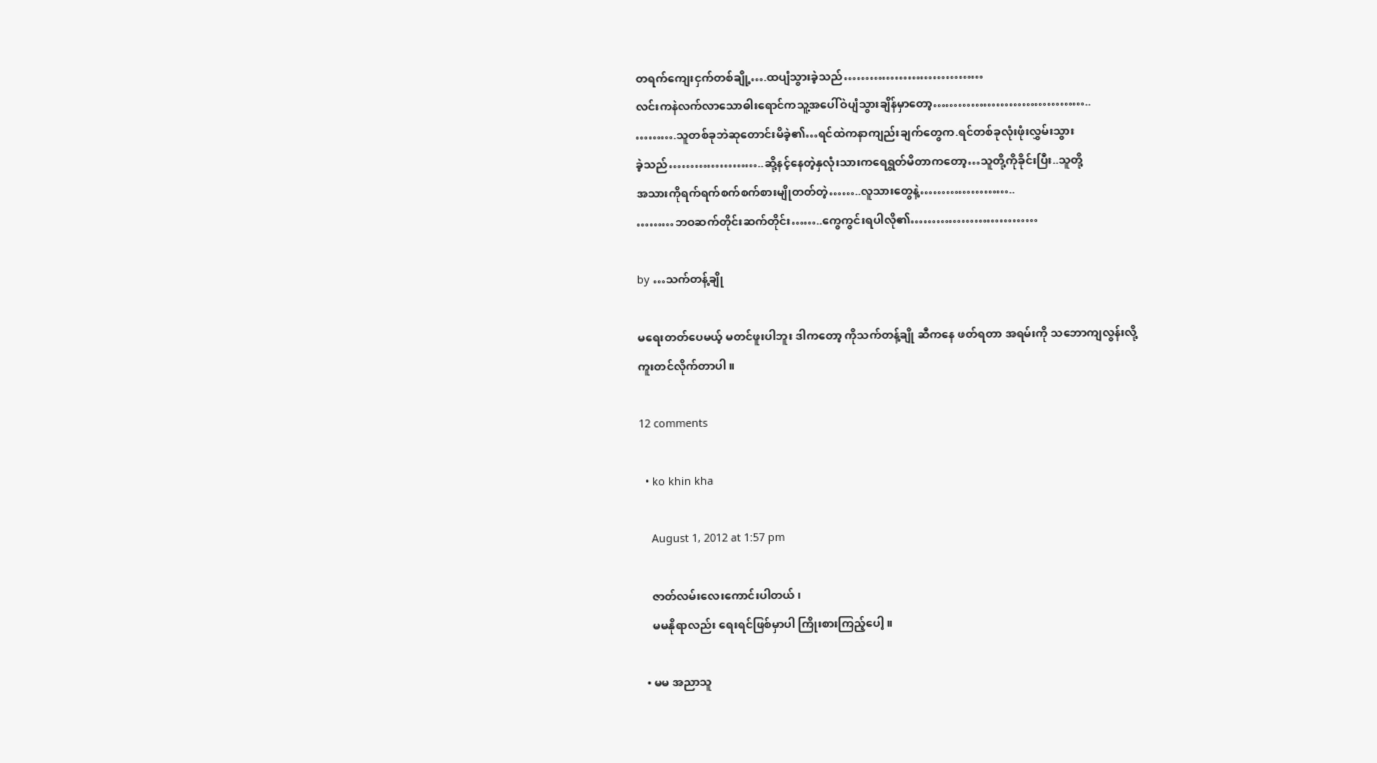တရက်ကျေးငှက်တစ်ချို့….ထပျံသွားခဲ့သည်……………………………
လင်းကနဲလက်လာသောဓါးရောင်ကသူ့အပေါ်ဝဲပျံသွားချိန်မှာတော့………………………………..
……….သူတစ်ခုဘဲဆုတောင်းမိခဲ့၏…ရင်ထဲကနာကျည်းချက်တွေက.ရင်တစ်ခုလုံးဖုံးလွှမ်းသွား
ခဲ့သည်…………………..ဆို့နင့်နေတဲ့နှလုံးသားကရေရွတ်မိတာကတော့…သူတို့ကိုခိုင်းပြီး..သူတို့
အသားကိုရက်ရက်စက်စက်စားမျိုတတ်တဲ့……..လူသားတွေနဲ့…………………..
………ဘဝဆက်တိုင်းဆက်တိုင်း……..ကွေကွင်းရပါလို၏…………………………

by …သက်တန့်ချို

မရေးတတ်ပေမယ့် မတင်ဖူးပါဘူး ဒါကတော့ ကိုသက်တန့်ချို ဆီကနေ ဖတ်ရတာ အရမ်းကို သဘောကျလွန်းလို့
ကူးတင်လိုက်တာပါ ။

12 comments

  • ko khin kha

    August 1, 2012 at 1:57 pm

    ဇာတ်လမ်းလေးကောင်းပါတယ်၊
    မမနိုရာလည်း ရေးရင်ဖြစ်မှာပါ ကြိုးစားကြည့်ပေါ့။

  • မမ အညာသူ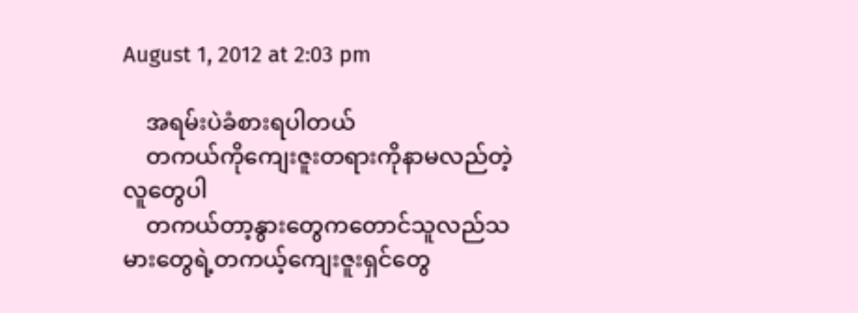August 1, 2012 at 2:03 pm

    အရမ်းပဲခံစားရပါတယ်
    တကယ်ကိုကျေးဇူးတရားကိုနာမလည်တဲ့လူတွေပါ
    တကယ်တာ့နွားတွေကတောင်သူလည်သမားတွေရဲ့တကယ့်ကျေးဇူးရှင်တွေ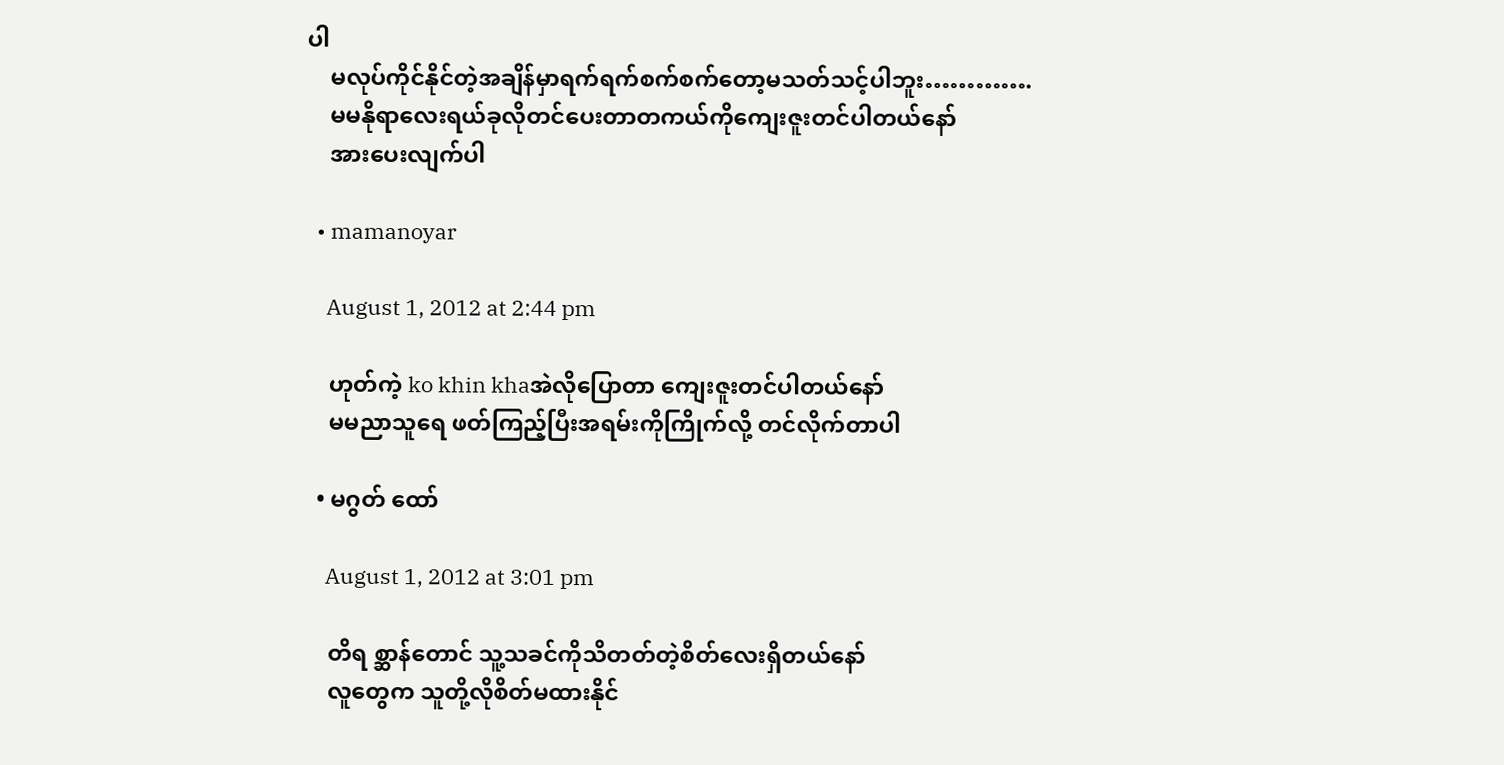ပါ
    မလုပ်ကိုင်နိုင်တဲ့အချိန်မှာရက်ရက်စက်စက်တော့မသတ်သင့်ပါဘူး………….
    မမနိုရာလေးရယ်ခုလိုတင်ပေးတာတကယ်ကိုကျေးဇူးတင်ပါတယ်နော်
    အားပေးလျက်ပါ

  • mamanoyar

    August 1, 2012 at 2:44 pm

    ဟုတ်ကဲ့ ko khin khaအဲလိုပြောတာ ကျေးဇူးတင်ပါတယ်နော်
    မမညာသူရေ ဖတ်ကြည့်ပြီးအရမ်းကိုကြိုက်လို့ တင်လိုက်တာပါ

  • မဂွတ် ထော်

    August 1, 2012 at 3:01 pm

    တိရ စ္ဆာန်တောင် သူ့သခင်ကိုသိတတ်တဲ့စိတ်လေးရှိတယ်နော်
    လူတွေက သူတို့လိုစိတ်မထားနိုင်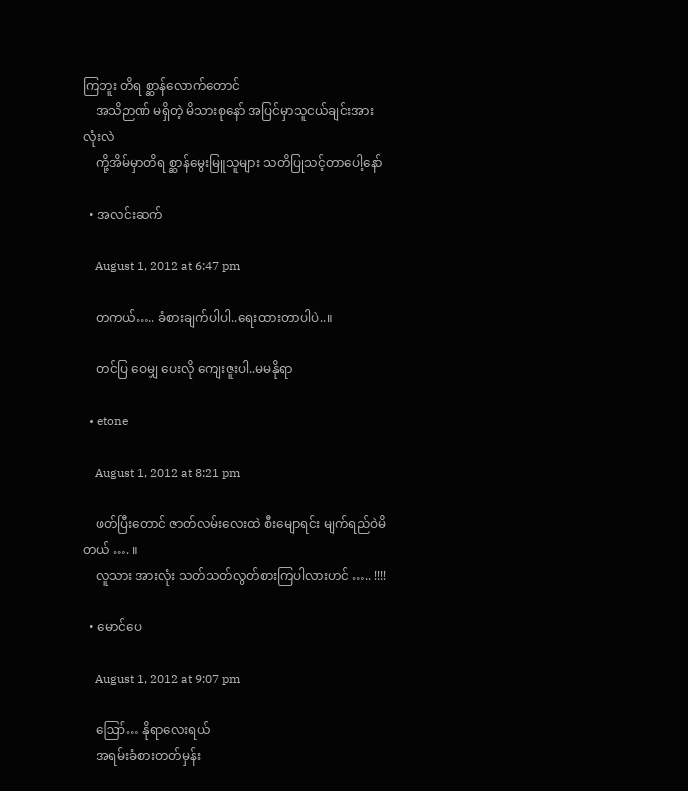ကြဘူး တိရ စ္ဆာန်လောက်တောင်
    အသိဉာဏ် မရှိတဲ့ မိသားစုနော် အပြင်မှာသူငယ်ချင်းအားလုံးလဲ
    ကို့အိမ်မှာတိရ စ္ဆာန်မွေးမြူသူများ သတိပြုသင့်တာပေါ့နော်

  • အလင်းဆက်

    August 1, 2012 at 6:47 pm

    တကယ်….. ခံစားချက်ပါပါ..ရေးထားတာပါပဲ..။

    တင်ပြ ဝေမျှ ပေးလို ကျေးဇူးပါ..မမနိုရာ

  • etone

    August 1, 2012 at 8:21 pm

    ဖတ်ပြီးတောင် ဇာတ်လမ်းလေးထဲ စီးမျောရင်း မျက်ရည်ဝဲမိတယ် …. ။
    လူသား အားလုံး သတ်သတ်လွတ်စားကြပါလားဟင် ….. !!!!

  • မောင်ပေ

    August 1, 2012 at 9:07 pm

    ဪ… နိုရာလေးရယ်
    အရမ်းခံစားတတ်မှန်း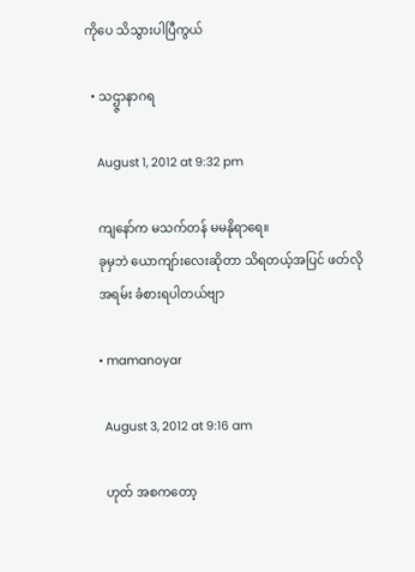ကိုပေ သိသွားပါပြီကွယ်

  • သဌ္ဇာနာဂရ

    August 1, 2012 at 9:32 pm

    ကျနော်က မသက်တန် မမနိုရာရေ။
    ခုမှဘဲ ယောကျာ်းလေးဆိုတာ သိရတယ့်အပြင် ဖတ်လို
    အရမ်း ခံစားရပါတယ်ဗျာ

    • mamanoyar

      August 3, 2012 at 9:16 am

      ဟုတ် အစကတော့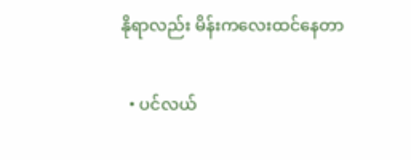နိုရာလည်း မိန်းကလေးထင်နေတာ

  • ပင်လယ်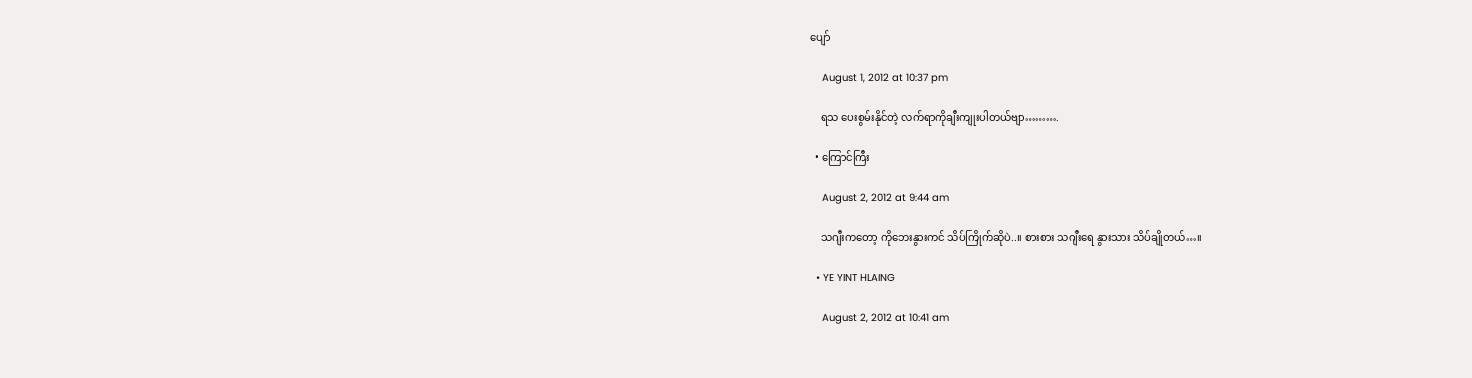ပျော်

    August 1, 2012 at 10:37 pm

    ရသ ပေးစွမ်းနိုင်တဲ့ လက်ရာကိုချီးကျုးပါတယ်ဗျာ……….

  • ကြောင်ကြီး

    August 2, 2012 at 9:44 am

    သဂျီးကတော့ ကိုဘေးနွားကင် သိပ်ကြိုက်ဆိုပဲ..။ စားစား သဂျီးရေ နွားသား သိပ်ချိုတယ်…။

  • YE YINT HLAING

    August 2, 2012 at 10:41 am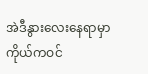အဲဒီနွားလေးနေရာမှာ ကိုယ်ကဝင်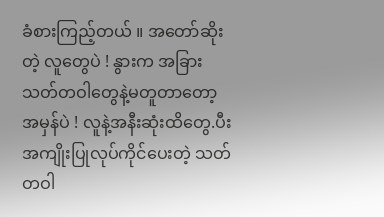ခံစားကြည့်တယ် ။ အတော်ဆိုးတဲ့ လူတွေပဲ ! နွားက အခြားသတ်တဝါတွေနဲ့မတူတာတော့အမှန်ပဲ ! လူနဲ့အနီးဆုံးထိတွေ.ပီး အကျိုးပြုလုပ်ကိုင်ပေးတဲ့ သတ်တဝါ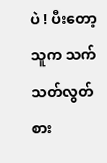ပဲ ! ပီးတော့ သူက သက်သတ်လွတ် စား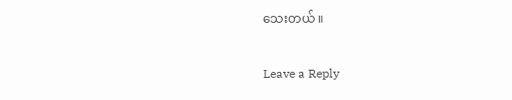သေးတယ် ။

Leave a Reply